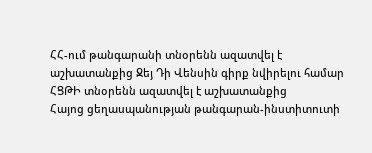ՀՀ-ում թանգարանի տնօրենն ազատվել է աշխատանքից Ջեյ Դի Վենսին գիրք նվիրելու համար
ՀՑԹԻ տնօրենն ազատվել է աշխատանքից
Հայոց ցեղասպանության թանգարան-ինստիտուտի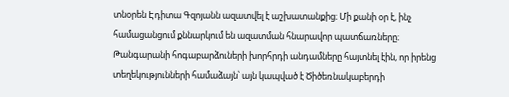տնօրեն Էդիտա Գզոյանն ազատվել է աշխատանքից։ Մի քանի օր է, ինչ համացանցում քննարկում են ազատման հնարավոր պատճառները։ Թանգարանի հոգաբարձուների խորհրդի անդամները հայտնել էին, որ իրենց տեղեկությունների համաձայն՝ այն կապված է Ծիծեռնակաբերդի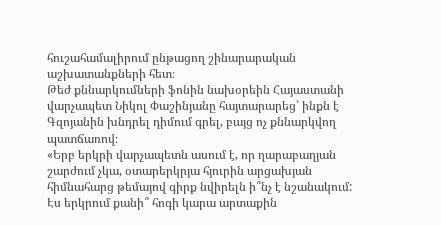հուշահամալիրում ընթացող շինարարական աշխատանքների հետ։
Թեժ քննարկումների ֆոնին նախօրեին Հայաստանի վարչապետ Նիկոլ Փաշինյանը հայտարարեց՝ ինքն է Գզոյանին խնդրել դիմում գրել, բայց ոչ քննարկվող պատճառով։
«Երբ երկրի վարչապետն ասում է, որ ղարաբաղյան շարժում չկա, օտարերկրյա հյուրին արցախյան հիմնահարց թեմայով գիրք նվիրելն ի՞նչ է նշանակում: Էս երկրում քանի՞ հոգի կարա արտաքին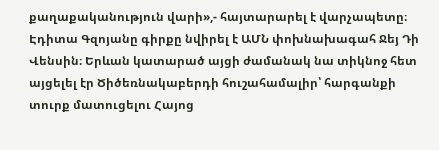քաղաքականություն վարի»,- հայտարարել է վարչապետը։
Էդիտա Գզոյանը գիրքը նվիրել է ԱՄՆ փոխնախագահ Ջեյ Դի Վենսին։ Երևան կատարած այցի ժամանակ նա տիկնոջ հետ այցելել էր Ծիծեռնակաբերդի հուշահամալիր՝ հարգանքի տուրք մատուցելու Հայոց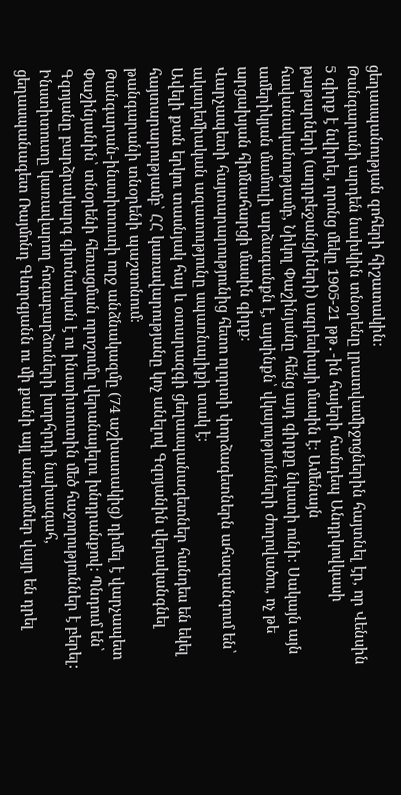ցեղասպանության զոհերի հիշատակին։
Թանգարանի արդեն նախկին տնօրենը լրատվամիջոցներին հայտնել էր, որ Վենսին 5 գիրք է նվիրել, որոնց մեկը 1905-21 թթ․-ին հայերի հանդեպ Անդրկովկասի թաթարների (ադրբեջանցիների) ագրեսիայի մասին է։ Ամենայն հավանականությամբ, Նիկոլ Փաշինյանը հենց այդ գիրքը նկատի ունի։ Սակայն այն ամերիկյան մամուլի արձագանքն է, այսինքն՝ վկայությունների ժողովածու, ոչ թե արցախյան հիմնահարցի մասին գիրք։
Վարչապետի հայտարարությունից հետո ոլորտի փորձագետներն ահազանգում են՝ ակադեմիական ազատությունը սպառնալիքի տակ է։
Ավելի քան երկու տասնյակ հայ և օտարազգի ցեղասպանագետներ հանդես են եկել հայտարարությամբ՝ ՀՀ կառավարությանը կոչ անելով Գզոյանին վերականգնել թանգարանի տնօրենի պաշտոնում։
Թանգարան-ինստիտուտի ողջ անձնակազմը (74 աշխատակից) դիմել է վարչապետ Փաշինյանին՝ տնօրենի հեռացման որոշումը վերանայելու խնդրանքով: Պնդում են՝ Գզոյանը բարձրակարգ գիտնական է ու ինստիտուտին մեծ հաջողություններ է բերել:
Ինստիտուտը կառավարող հոգաբարձուների խորհրդի նախագահ, ցեղասպանագետ Ռայմոնդ Գևորգյանն ու մի քանի այլ անդամներ վայր են դրել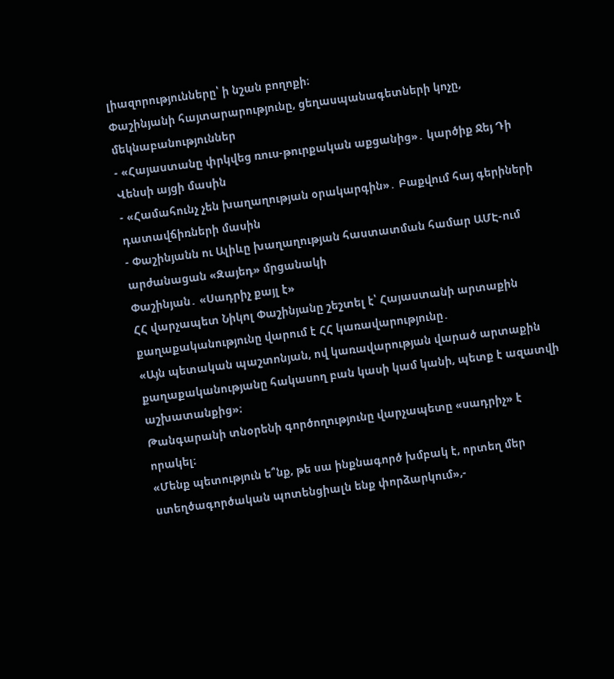լիազորությունները՝ ի նշան բողոքի։
Փաշինյանի հայտարարությունը, ցեղասպանագետների կոչը, մեկնաբանություններ
- «Հայաստանը փրկվեց ռուս-թուրքական աքցանից»․ կարծիք Ջեյ Դի Վենսի այցի մասին
- «Համահունչ չեն խաղաղության օրակարգին»․ Բաքվում հայ գերիների դատավճիռների մասին
- Փաշինյանն ու Ալիևը խաղաղության հաստատման համար ԱՄԷ-ում արժանացան «Զայեդ» մրցանակի
Փաշինյան․ «Սադրիչ քայլ է»
ՀՀ վարչապետ Նիկոլ Փաշինյանը շեշտել է՝ Հայաստանի արտաքին քաղաքականությունը վարում է ՀՀ կառավարությունը․
«Այն պետական պաշտոնյան, ով կառավարության վարած արտաքին քաղաքականությանը հակասող բան կասի կամ կանի, պետք է ազատվի աշխատանքից»։
Թանգարանի տնօրենի գործողությունը վարչապետը «սադրիչ» է որակել։
«Մենք պետություն ե՞նք, թե սա ինքնագործ խմբակ է, որտեղ մեր ստեղծագործական պոտենցիալն ենք փորձարկում»,-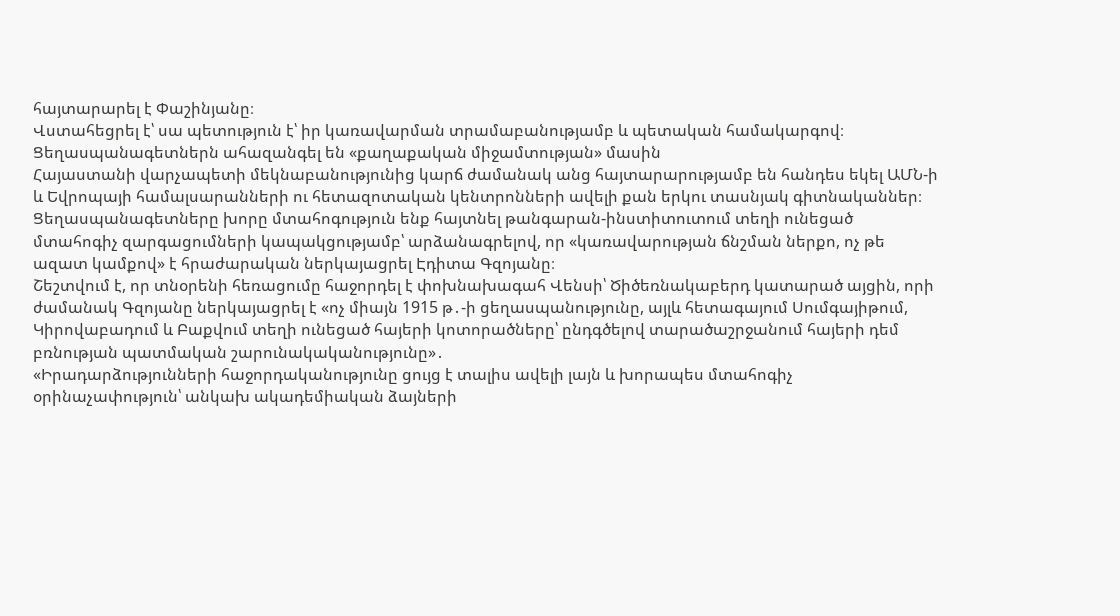հայտարարել է Փաշինյանը։
Վստահեցրել է՝ սա պետություն է՝ իր կառավարման տրամաբանությամբ և պետական համակարգով։
Ցեղասպանագետներն ահազանգել են «քաղաքական միջամտության» մասին
Հայաստանի վարչապետի մեկնաբանությունից կարճ ժամանակ անց հայտարարությամբ են հանդես եկել ԱՄՆ-ի և Եվրոպայի համալսարանների ու հետազոտական կենտրոնների ավելի քան երկու տասնյակ գիտնականներ։
Ցեղասպանագետները խորը մտահոգություն ենք հայտնել թանգարան-ինստիտուտում տեղի ունեցած մտահոգիչ զարգացումների կապակցությամբ՝ արձանագրելով, որ «կառավարության ճնշման ներքո, ոչ թե ազատ կամքով» է հրաժարական ներկայացրել Էդիտա Գզոյանը։
Շեշտվում է, որ տնօրենի հեռացումը հաջորդել է փոխնախագահ Վենսի՝ Ծիծեռնակաբերդ կատարած այցին, որի ժամանակ Գզոյանը ներկայացրել է «ոչ միայն 1915 թ․-ի ցեղասպանությունը, այլև հետագայում Սումգայիթում, Կիրովաբադում և Բաքվում տեղի ունեցած հայերի կոտորածները՝ ընդգծելով տարածաշրջանում հայերի դեմ բռնության պատմական շարունակականությունը»․
«Իրադարձությունների հաջորդականությունը ցույց է տալիս ավելի լայն և խորապես մտահոգիչ օրինաչափություն՝ անկախ ակադեմիական ձայների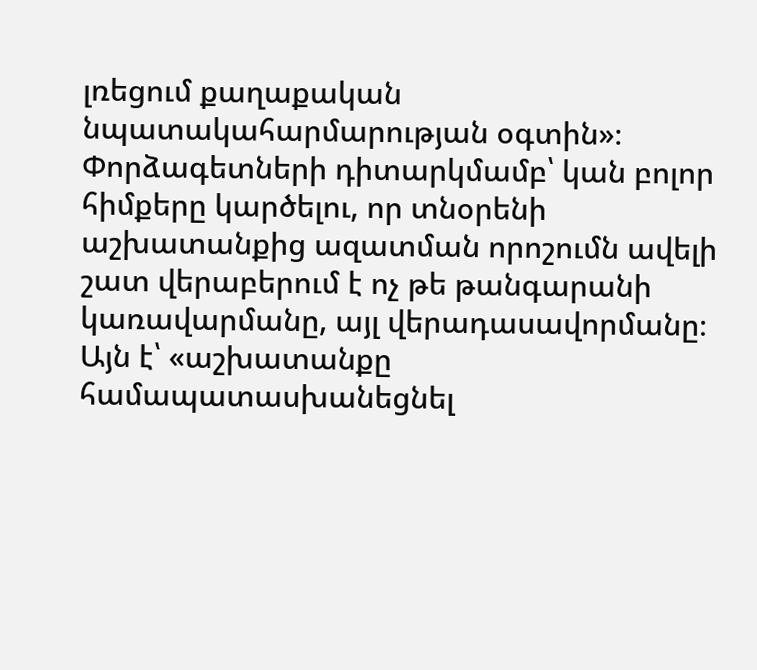լռեցում քաղաքական նպատակահարմարության օգտին»։
Փորձագետների դիտարկմամբ՝ կան բոլոր հիմքերը կարծելու, որ տնօրենի աշխատանքից ազատման որոշումն ավելի շատ վերաբերում է ոչ թե թանգարանի կառավարմանը, այլ վերադասավորմանը։ Այն է՝ «աշխատանքը համապատասխանեցնել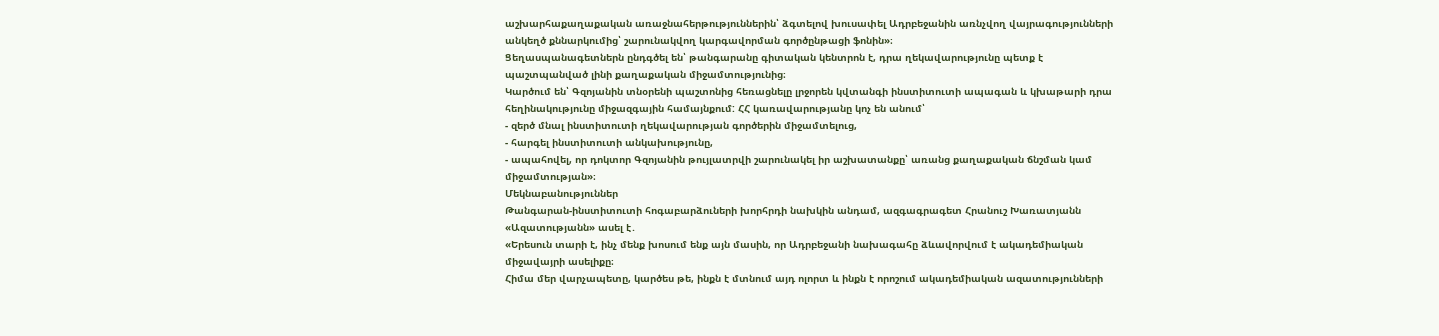աշխարհաքաղաքական առաջնահերթություններին՝ ձգտելով խուսափել Ադրբեջանին առնչվող վայրագությունների անկեղծ քննարկումից՝ շարունակվող կարգավորման գործընթացի ֆոնին»։
Ցեղասպանագետներն ընդգծել են՝ թանգարանը գիտական կենտրոն է, դրա ղեկավարությունը պետք է պաշտպանված լինի քաղաքական միջամտությունից։
Կարծում են՝ Գզոյանին տնօրենի պաշտոնից հեռացնելը լրջորեն կվտանգի ինստիտուտի ապագան և կխաթարի դրա հեղինակությունը միջազգային համայնքում: ՀՀ կառավարությանը կոչ են անում՝
- զերծ մնալ ինստիտուտի ղեկավարության գործերին միջամտելուց,
- հարգել ինստիտուտի անկախությունը,
- ապահովել, որ դոկտոր Գզոյանին թույլատրվի շարունակել իր աշխատանքը՝ առանց քաղաքական ճնշման կամ միջամտության»։
Մեկնաբանություններ
Թանգարան-ինստիտուտի հոգաբարձուների խորհրդի նախկին անդամ, ազգագրագետ Հրանուշ Խառատյանն «Ազատությանն» ասել է․
«Երեսուն տարի է, ինչ մենք խոսում ենք այն մասին, որ Ադրբեջանի նախագահը ձևավորվում է ակադեմիական միջավայրի ասելիքը։
Հիմա մեր վարչապետը, կարծես թե, ինքն է մտնում այդ ոլորտ և ինքն է որոշում ակադեմիական ազատությունների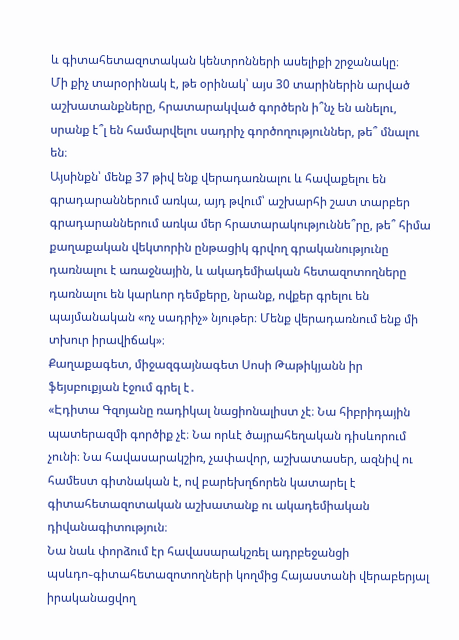և գիտահետազոտական կենտրոնների ասելիքի շրջանակը։
Մի քիչ տարօրինակ է, թե օրինակ՝ այս 30 տարիներին արված աշխատանքները, հրատարակված գործերն ի՞նչ են անելու, սրանք է՞լ են համարվելու սադրիչ գործողություններ, թե՞ մնալու են։
Այսինքն՝ մենք 37 թիվ ենք վերադառնալու և հավաքելու են գրադարաններում առկա, այդ թվում՝ աշխարհի շատ տարբեր գրադարաններում առկա մեր հրատարակություննե՞րը, թե՞ հիմա քաղաքական վեկտորին ընթացիկ գրվող գրականությունը դառնալու է առաջնային, և ակադեմիական հետազոտողները դառնալու են կարևոր դեմքերը, նրանք, ովքեր գրելու են պայմանական «ոչ սադրիչ» նյութեր։ Մենք վերադառնում ենք մի տխուր իրավիճակ»։
Քաղաքագետ, միջազգայնագետ Սոսի Թաթիկյանն իր ֆեյսբուքյան էջում գրել է․
«Էդիտա Գզոյանը ռադիկալ նացիոնալիստ չէ։ Նա հիբրիդային պատերազմի գործիք չէ։ Նա որևէ ծայրահեղական դիսևորում չունի։ Նա հավասարակշիռ, չափավոր, աշխատասեր, ազնիվ ու համեստ գիտնական է, ով բարեխղճորեն կատարել է գիտահետազոտական աշխատանք ու ակադեմիական դիվանագիտություն։
Նա նաև փորձում էր հավասարակշռել ադրբեջանցի պսևդո֊գիտահետազոտողների կողմից Հայաստանի վերաբերյալ իրականացվող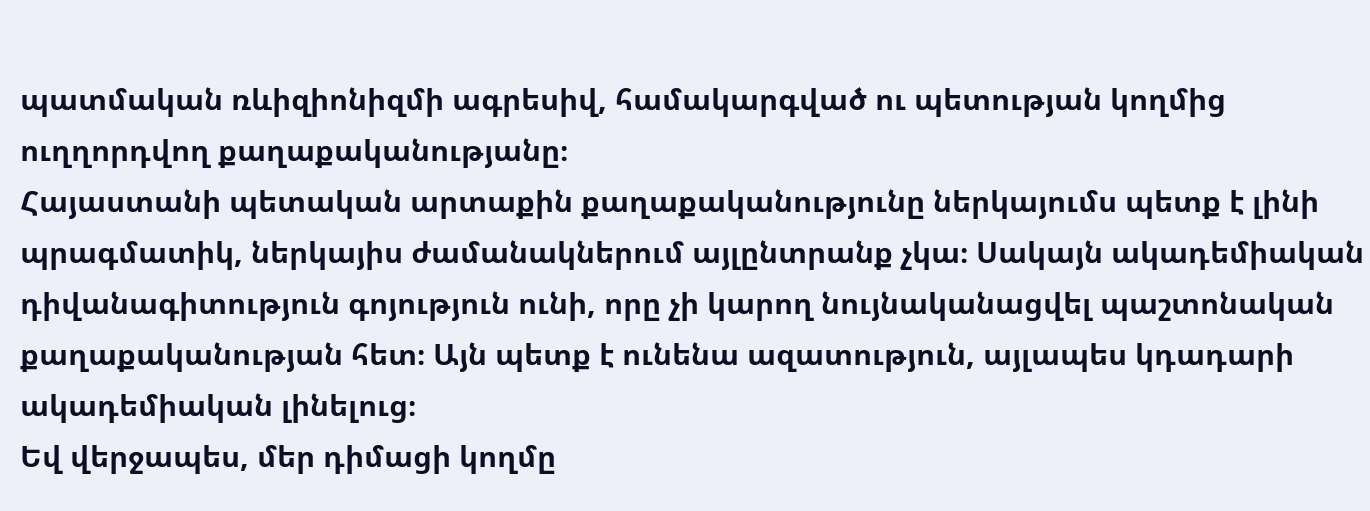պատմական ռևիզիոնիզմի ագրեսիվ, համակարգված ու պետության կողմից ուղղորդվող քաղաքականությանը։
Հայաստանի պետական արտաքին քաղաքականությունը ներկայումս պետք է լինի պրագմատիկ, ներկայիս ժամանակներում այլընտրանք չկա։ Սակայն ակադեմիական դիվանագիտություն գոյություն ունի, որը չի կարող նույնականացվել պաշտոնական քաղաքականության հետ։ Այն պետք է ունենա ազատություն, այլապես կդադարի ակադեմիական լինելուց։
Եվ վերջապես, մեր դիմացի կողմը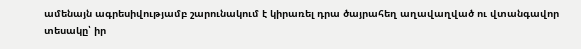ամենայն ագրեսիվությամբ շարունակում է կիրառել դրա ծայրահեղ աղավաղված ու վտանգավոր տեսակը՝ իր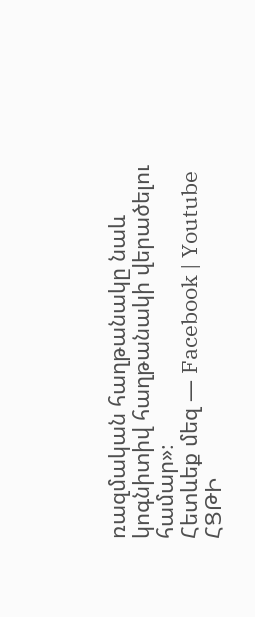ռազմական հաղթանակը նաև կոգնիտիվ հաղթանակի վերածելու համար»։
Հետևեք մեզ — Facebook | Youtube
ՀՑԹԻ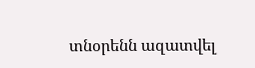տնօրենն ազատվել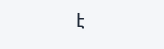է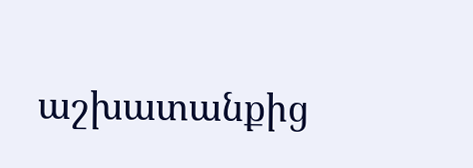աշխատանքից